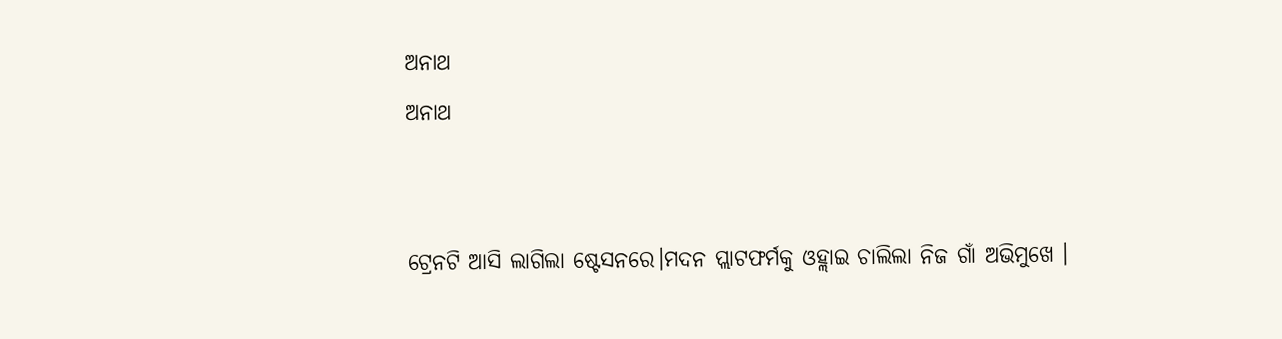ଅନାଥ
ଅନାଥ


ଟ୍ରେନଟି ଆସି ଲାଗିଲା ଷ୍ଟେସନରେ।ମଦନ ପ୍ଲାଟଫର୍ମକୁ ଓହ୍ଲାଇ ଚାଲିଲା ନିଜ ଗାଁ ଅଭିମୁଖେ ।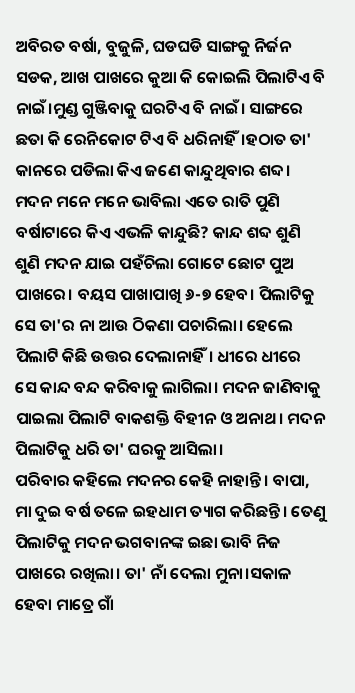ଅବିରତ ବର୍ଷା, ବୁଜୁଳି, ଘଡଘଡି ସାଙ୍ଗକୁ ନିର୍ଜନ ସଡକ, ଆଖ ପାଖରେ କୁଆ କି କୋଇଲି ପିଲାଟିଏ ବି ନାଇଁ।ମୁଣ୍ଡ ଗୁଞ୍ଜିବାକୁ ଘରଟିଏ ବି ନାଇଁ। ସାଙ୍ଗରେ ଛତା କି ରେନିକୋଟ ଟିଏ ବି ଧରିନାହିଁ।ହଠାତ ତା' କାନରେ ପଡିଲା କିଏ ଜଣେ କାନ୍ଦୁଥିବାର ଶବ୍ଦ। ମଦନ ମନେ ମନେ ଭାବିଲା ଏତେ ରାତି ପୁଣି ବର୍ଷାଟାରେ କିଏ ଏଭଳି କାନ୍ଦୁଛି? କାନ୍ଦ ଶବ୍ଦ ଶୁଣି ଶୁଣି ମଦନ ଯାଇ ପହଁଚିଲା ଗୋଟେ ଛୋଟ ପୁଅ ପାଖରେ। ବୟସ ପାଖାପାଖି ୬-୭ ହେବ। ପିଲାଟିକୁ ସେ ତା'ର ନା ଆଉ ଠିକଣା ପଚାରିଲା। ହେଲେ ପିଲାଟି କିଛି ଉତ୍ତର ଦେଲାନାହିଁ। ଧୀରେ ଧୀରେ ସେ କାନ୍ଦ ବନ୍ଦ କରିବାକୁ ଲାଗିଲା। ମଦନ ଜାଣିବାକୁ ପାଇଲା ପିଲାଟି ବାକଶକ୍ତି ବିହୀନ ଓ ଅନାଥ। ମଦନ ପିଲାଟିକୁ ଧରି ତା' ଘରକୁ ଆସିଲା।
ପରିବାର କହିଲେ ମଦନର କେହି ନାହାନ୍ତି। ବାପା, ମା ଦୁଇ ବର୍ଷ ତଳେ ଇହଧାମ ତ୍ୟାଗ କରିଛନ୍ତି। ତେଣୁ ପିଲାଟିକୁ ମଦନ ଭଗବାନଙ୍କ ଇଛା ଭାବି ନିଜ ପାଖରେ ରଖିଲା। ତା' ନାଁ ଦେଲା ମୁନା।ସକାଳ ହେବା ମାତ୍ରେ ଗାଁ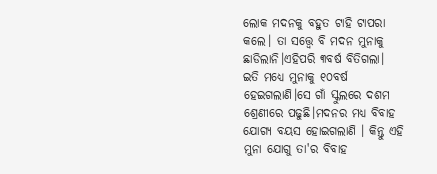ଲୋକ ମଦନକୁ ବହୁତ ଟାହି ଟାପରା କଲେ। ତା ସତ୍ତ୍ୱେ ବି ମଦନ ମୁନାକୁ ଛାଡିଲାନି।ଏହିପରି ୩ବର୍ଷ ବିତିଗଲା।
ଇତି ମଧ୍ୟେ ମୁନାକୁ ୧୦ବର୍ଷ ହେଇଗଲାଣି।ସେ ଗାଁ ସ୍କୁଲରେ ଦଶମ ଶ୍ରେଣୀରେ ପଢୁଛି।ମଦନର ମଧ୍ୟ ବିବାହ ଯୋଗ୍ୟ ବୟସ ହୋଇଗଲାଣି । କିନ୍ତୁ ଏହି ମୁନା ଯୋଗୁ ତା'ର ବିବାହ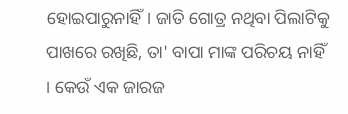ହୋଇପାରୁନାହିଁ। ଜାତି ଗୋତ୍ର ନଥିବା ପିଲାଟିକୁ ପାଖରେ ରଖିଛି, ତା' ବାପା ମାଙ୍କ ପରିଚୟ ନାହିଁ । କେଉଁ ଏକ ଜାରଜ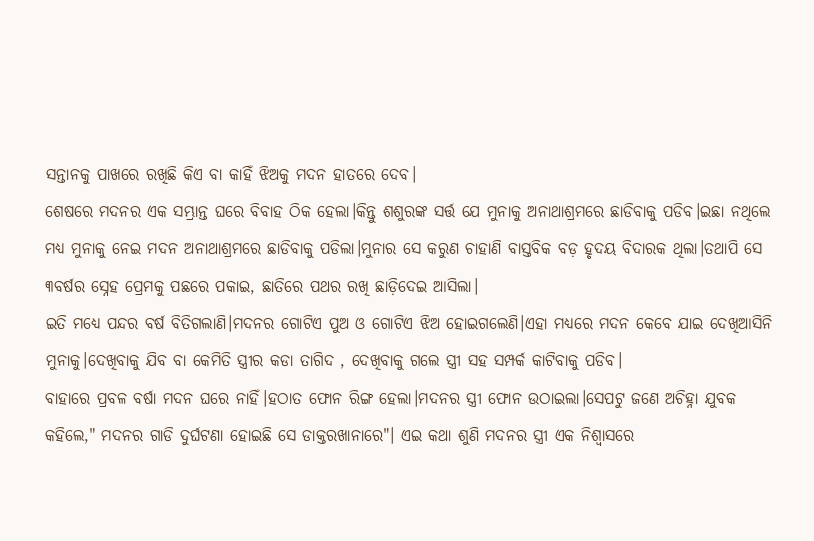ସନ୍ତାନକୁ ପାଖରେ ରଖିଛି କିଏ ବା କାହିଁ ଝିଅକୁ ମଦନ ହାତରେ ଦେବ।
ଶେଷରେ ମଦନର ଏକ ସମ୍ଭ୍ରାନ୍ତ ଘରେ ବିବାହ ଠିକ ହେଲା।କିନ୍ତୁ ଶଶୁରଙ୍କ ସର୍ତ୍ତ ଯେ ମୁନାକୁ ଅନାଥାଶ୍ରମରେ ଛାଡିବାକୁ ପଡିବ।ଇଛା ନଥିଲେ ମଧ୍ୟ ମୁନାକୁ ନେଇ ମଦନ ଅନାଥାଶ୍ରମରେ ଛାଡିବାକୁ ପଡିଲା।ମୁନାର ସେ କରୁଣ ଚାହାଣି ବାସ୍ତବିକ ବଡ଼ ହୃଦୟ ବିଦାରକ ଥିଲା।ତଥାପି ସେ ୩ବର୍ଷର ସ୍ନେହ ପ୍ରେମକୁ ପଛରେ ପକାଇ, ଛାତିରେ ପଥର ରଖି ଛାଡ଼ିଦେଇ ଆସିଲା।
ଇତି ମଧ୍ୟେ ପନ୍ଦର ବର୍ଷ ବିତିଗଲାଣି।ମଦନର ଗୋଟିଏ ପୁଅ ଓ ଗୋଟିଏ ଝିଅ ହୋଇଗଲେଣି।ଏହା ମଧ୍ୟରେ ମଦନ କେବେ ଯାଇ ଦେଖିଆସିନି ମୁନାକୁ।ଦେଖିବାକୁ ଯିବ ବା କେମିତି ସ୍ତ୍ରୀର କଡା ତାଗିଦ , ଦେଖିବାକୁ ଗଲେ ସ୍ତ୍ରୀ ସହ ସମ୍ପର୍କ କାଟିବାକୁ ପଡିବ।
ବାହାରେ ପ୍ରବଳ ବର୍ଷା ମଦନ ଘରେ ନାହିଁ।ହଠାତ ଫୋନ ରିଙ୍ଗ ହେଲା।ମଦନର ସ୍ତ୍ରୀ ଫୋନ ଉଠାଇଲା।ସେପଟୁ ଜଣେ ଅଚିହ୍ନା ଯୁବକ କହିଲେ," ମଦନର ଗାଡି ଦୁର୍ଘଟଣା ହୋଇଛି ସେ ଡାକ୍ତରଖାନାରେ"। ଏଇ କଥା ଶୁଣି ମଦନର ସ୍ତ୍ରୀ ଏକ ନିଶ୍ୱାସରେ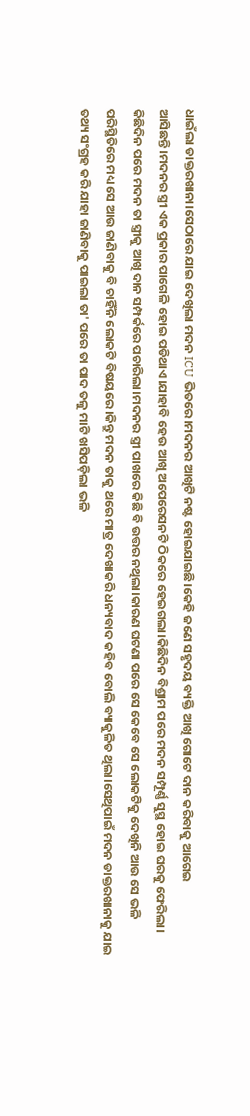ଧାଇଁଲା ଡାକ୍ତରଖାନା।ସେଠାରେ ଯାଇ ଦେଖିଲା ମଦନ ICU ଭିତରେ।ମଦନର ଆଖିଟି ନଷ୍ଟ ହୋଇଯାଇଛି।କେହି ଜଣେ ସହୃଦୟ ବ୍ୟକ୍ତି ଆଖି ଗୋଟେ ଦାନ କରିବାକୁ ଆଗେଇ ଆସିଛନ୍ତି।ମଦନର ସ୍ତ୍ରୀ ଏକ ପ୍ରକାର ପାଗେଳି ହୋଇ ପଡିଥାଏ।ଯାହାବି ହେଉ ଆଖି ଅପେରେସନଟି ଠିକରେ ହେଇଗଲା।କିଛିଦିନ ବିଶ୍ରାମ ପରେ ମଦନ ସମ୍ପୂର୍ଣ୍ଣ ସୁସ୍ଥ ହୋଇ ଘରକୁ ଫେରିଲା।
କିଛିଦିନ ପରେ ମଦନ ତା ସ୍ତ୍ରୀକୁ ଆଖି ଦାନ ସମ୍ପର୍କରେ ପଚାରିଲା।ମଦନର ସ୍ତ୍ରୀ ପାଖରେ କିଛି ବି ଉତ୍ତର ନଥିଲା।କାରଣ ଘଟଣା ପରେ ସେ କେବେ ସେ ଲୋକଟିକୁ ଦେଖିନି ଆଉ ସେ ଭଳି ପରିସ୍ଥିତିରେ ମଧ୍ୟ ସେ ଆଉ ଜାଣିବାକୁ ବି ଚାହିଁନି ଲୋକଟି ବିଷୟରେ।କିନ୍ତୁ ମଦନ ତାକୁ ଥରେ ମାତ୍ର ଦେଖାକରି ଧନ୍ୟବାଦ କହିବ ବୋଲି ବ୍ୟାକୁଳିତ ଥିଲା।ସେଥିପାଇଁ ମଦନ ଡାକ୍ତରଖାନାକୁ ଯାଇ ତଥ୍ୟ ସଂଗ୍ରହ କରି ଯାହା ଜାଣିବାକୁ ପାଇଲା ତା' ପରେ ତା ପାଦ ତଳୁ ମାଟି ଖସିପଡ଼ିଲା ଭଳି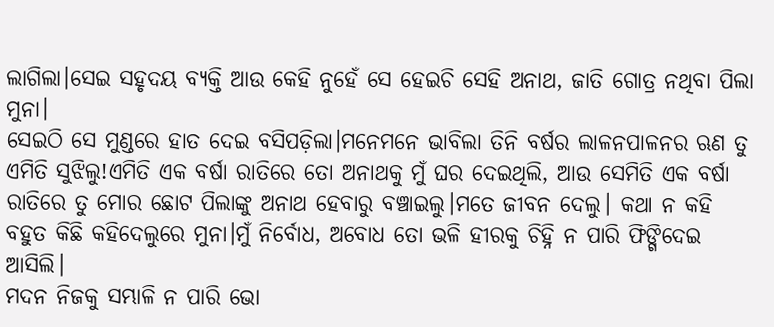ଲାଗିଲା।ସେଇ ସହୃଦୟ ବ୍ୟକ୍ତି ଆଉ କେହି ନୁହେଁ ସେ ହେଇଚି ସେହି ଅନାଥ, ଜାତି ଗୋତ୍ର ନଥିବା ପିଲା ମୁନା।
ସେଇଠି ସେ ମୁଣ୍ଡରେ ହାତ ଦେଇ ବସିପଡ଼ିଲା।ମନେମନେ ଭାବିଲା ତିନି ବର୍ଷର ଲାଳନପାଳନର ଋଣ ତୁ ଏମିତି ସୁଝିଲୁ!ଏମିତି ଏକ ବର୍ଷା ରାତିରେ ତୋ ଅନାଥକୁ ମୁଁ ଘର ଦେଇଥିଲି, ଆଉ ସେମିତି ଏକ ବର୍ଷା ରାତିରେ ତୁ ମୋର ଛୋଟ ପିଲାଙ୍କୁ ଅନାଥ ହେବାରୁ ବଞ୍ଚାଇଲୁ।ମତେ ଜୀବନ ଦେଲୁ। କଥା ନ କହି ବହୁତ କିଛି କହିଦେଲୁରେ ମୁନା।ମୁଁ ନିର୍ବୋଧ, ଅବୋଧ ତୋ ଭଳି ହୀରକୁ ଚିହ୍ନି ନ ପାରି ଫିଙ୍ଗିଦେଇ ଆସିଲି।
ମଦନ ନିଜକୁ ସମ୍ଭାଳି ନ ପାରି ଭୋ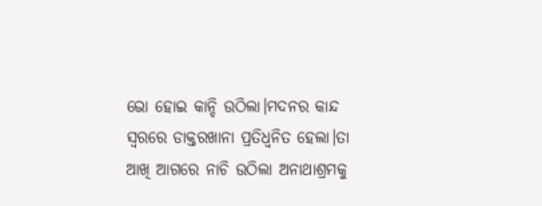ଭୋ ହୋଇ କାନ୍ଦି ଉଠିଲା।ମଦନର କାନ୍ଦ ସ୍ୱରରେ ଡାକ୍ତରଖାନା ପ୍ରତିଧ୍ବନିତ ହେଲା।ତା ଆଖି ଆଗରେ ନାଚି ଉଠିଲା ଅନାଥାଶ୍ରମକୁ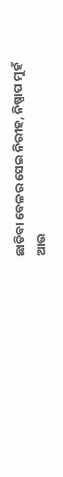ଛାଡିବା ବେଳର ସେଇ ନିରୀହ, ନିଷ୍ପାପ ମୁହଁ ଆଉ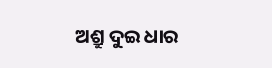ଅଶ୍ରୁ ଦୁଇ ଧାର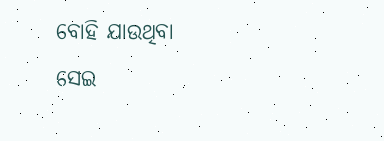ବୋହି ଯାଉଥିବା ସେଇ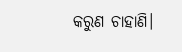କରୁଣ ଚାହାଣି।